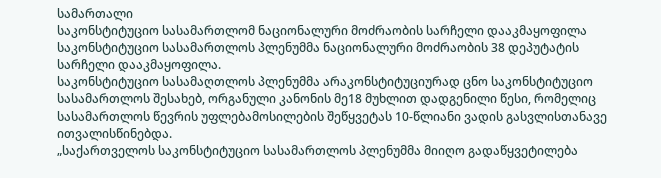სამართალი
საკონსტიტუციო სასამართლომ ნაციონალური მოძრაობის სარჩელი დააკმაყოფილა
საკონსტიტუციო სასამართლოს პლენუმმა ნაციონალური მოძრაობის 38 დეპუტატის სარჩელი დააკმაყოფილა.
საკონსტიტუციო სასამაღთლოს პლენუმმა არაკონსტიტუციურად ცნო საკონსტიტუციო სასამართლოს შესახებ, ორგანული კანონის მე18 მუხლით დადგენილი წესი, რომელიც სასამართლოს წევრის უფლებამოსილების შეწყვეტას 10-წლიანი ვადის გასვლისთანავე ითვალისწინებდა.
„საქართველოს საკონსტიტუციო სასამართლოს პლენუმმა მიიღო გადაწყვეტილება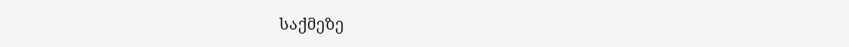საქმეზე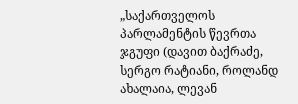„საქართველოს პარლამენტის წევრთა ჯგუფი (დავით ბაქრაძე, სერგო რატიანი, როლანდ ახალაია, ლევან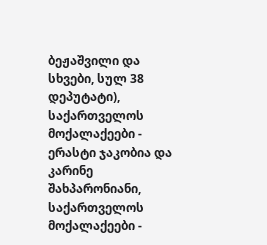ბეჟაშვილი და სხვები, სულ 38 დეპუტატი), საქართველოს მოქალაქეები - ერასტი ჯაკობია და კარინე შახპარონიანი, საქართველოს მოქალაქეები -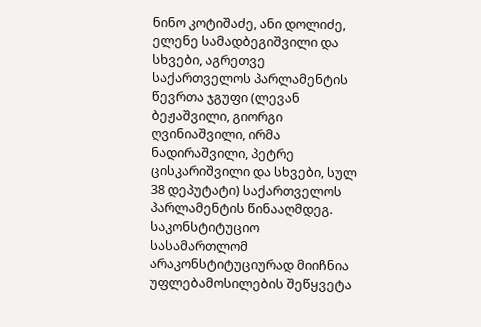ნინო კოტიშაძე, ანი დოლიძე, ელენე სამადბეგიშვილი და სხვები, აგრეთვე საქართველოს პარლამენტის წევრთა ჯგუფი (ლევან ბეჟაშვილი, გიორგი ღვინიაშვილი, ირმა ნადირაშვილი, პეტრე ცისკარიშვილი და სხვები, სულ 38 დეპუტატი) საქართველოს პარლამენტის წინააღმდეგ.
საკონსტიტუციო სასამართლომ არაკონსტიტუციურად მიიჩნია უფლებამოსილების შეწყვეტა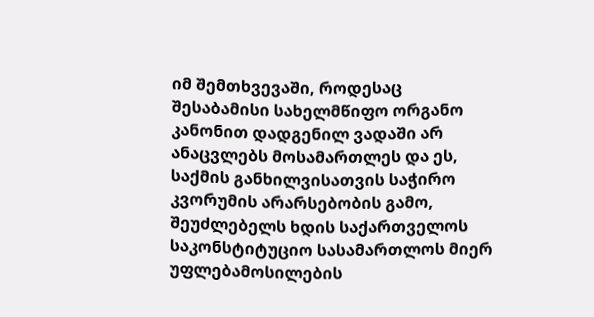იმ შემთხვევაში, როდესაც შესაბამისი სახელმწიფო ორგანო კანონით დადგენილ ვადაში არ ანაცვლებს მოსამართლეს და ეს, საქმის განხილვისათვის საჭირო კვორუმის არარსებობის გამო, შეუძლებელს ხდის საქართველოს საკონსტიტუციო სასამართლოს მიერ უფლებამოსილების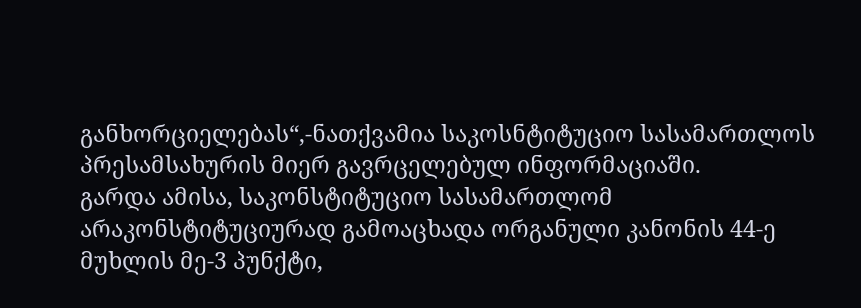განხორციელებას“,-ნათქვამია საკოსნტიტუციო სასამართლოს პრესამსახურის მიერ გავრცელებულ ინფორმაციაში.
გარდა ამისა, საკონსტიტუციო სასამართლომ არაკონსტიტუციურად გამოაცხადა ორგანული კანონის 44-ე მუხლის მე-3 პუნქტი,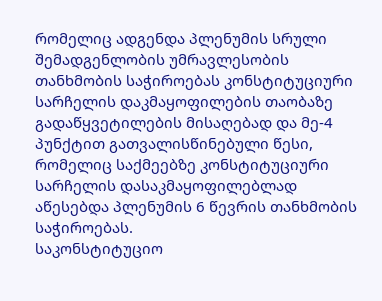რომელიც ადგენდა პლენუმის სრული შემადგენლობის უმრავლესობის თანხმობის საჭიროებას კონსტიტუციური სარჩელის დაკმაყოფილების თაობაზე გადაწყვეტილების მისაღებად და მე-4 პუნქტით გათვალისწინებული წესი, რომელიც საქმეებზე კონსტიტუციური სარჩელის დასაკმაყოფილებლად აწესებდა პლენუმის 6 წევრის თანხმობის საჭიროებას.
საკონსტიტუციო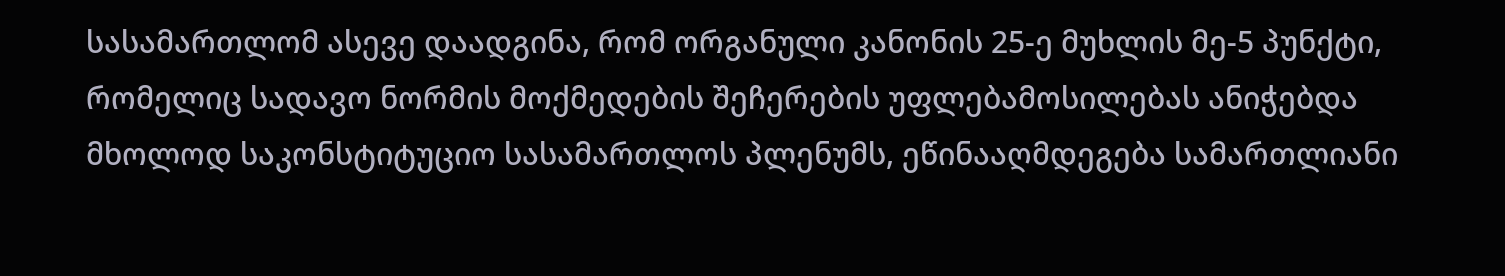სასამართლომ ასევე დაადგინა, რომ ორგანული კანონის 25-ე მუხლის მე-5 პუნქტი, რომელიც სადავო ნორმის მოქმედების შეჩერების უფლებამოსილებას ანიჭებდა მხოლოდ საკონსტიტუციო სასამართლოს პლენუმს, ეწინააღმდეგება სამართლიანი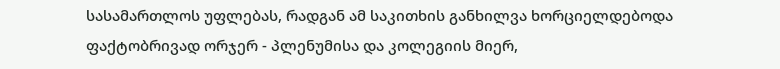სასამართლოს უფლებას, რადგან ამ საკითხის განხილვა ხორციელდებოდა ფაქტობრივად ორჯერ - პლენუმისა და კოლეგიის მიერ,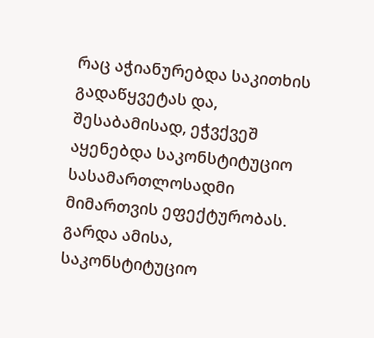რაც აჭიანურებდა საკითხის გადაწყვეტას და, შესაბამისად, ეჭვქვეშ აყენებდა საკონსტიტუციო სასამართლოსადმი მიმართვის ეფექტურობას.
გარდა ამისა, საკონსტიტუციო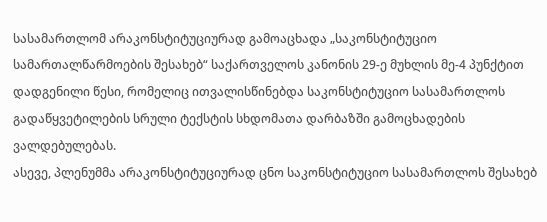სასამართლომ არაკონსტიტუციურად გამოაცხადა „საკონსტიტუციო სამართალწარმოების შესახებ“ საქართველოს კანონის 29-ე მუხლის მე-4 პუნქტით დადგენილი წესი, რომელიც ითვალისწინებდა საკონსტიტუციო სასამართლოს გადაწყვეტილების სრული ტექსტის სხდომათა დარბაზში გამოცხადების ვალდებულებას.
ასევე, პლენუმმა არაკონსტიტუციურად ცნო საკონსტიტუციო სასამართლოს შესახებ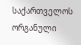საქართველოს ორგანული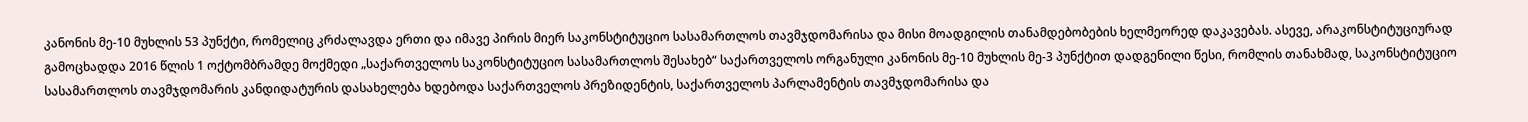კანონის მე-10 მუხლის 53 პუნქტი, რომელიც კრძალავდა ერთი და იმავე პირის მიერ საკონსტიტუციო სასამართლოს თავმჯდომარისა და მისი მოადგილის თანამდებობების ხელმეორედ დაკავებას. ასევე, არაკონსტიტუციურად გამოცხადდა 2016 წლის 1 ოქტომბრამდე მოქმედი „საქართველოს საკონსტიტუციო სასამართლოს შესახებ“ საქართველოს ორგანული კანონის მე-10 მუხლის მე-3 პუნქტით დადგენილი წესი, რომლის თანახმად, საკონსტიტუციო სასამართლოს თავმჯდომარის კანდიდატურის დასახელება ხდებოდა საქართველოს პრეზიდენტის, საქართველოს პარლამენტის თავმჯდომარისა და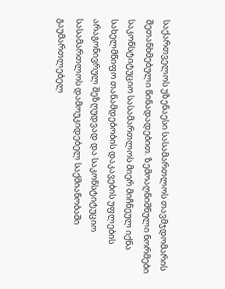საქართველოს უზენაესი სასამართლოს თავმჯდომარის შეთანხმებული წინადადებით. ზემოაღნიშნული ნორმები საკონსტიტუციო სასამართლოს მიერ მიჩნეულ იქნა სახელმწიფო თანამდებობის დაკავების უფლების არაგონივრულ შეზღუდვად და საკონსტიტუციო სასამართლოს დამოუკიდებელ საქმიანობაში გაუმართლებელ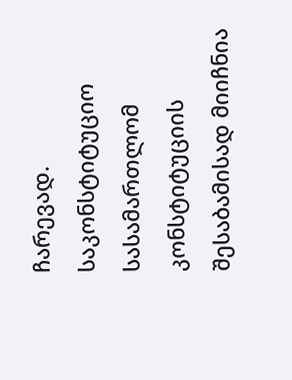ჩარევად.
საკონსტიტუციო სასამართლომ კონსტიტუციის შესაბამისად მიიჩნია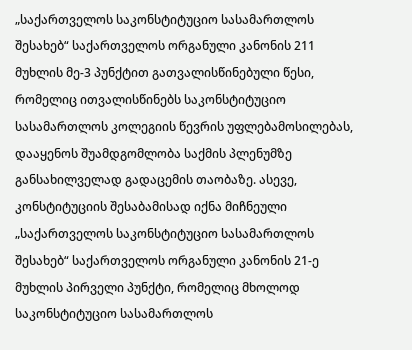„საქართველოს საკონსტიტუციო სასამართლოს შესახებ“ საქართველოს ორგანული კანონის 211 მუხლის მე-3 პუნქტით გათვალისწინებული წესი, რომელიც ითვალისწინებს საკონსტიტუციო სასამართლოს კოლეგიის წევრის უფლებამოსილებას, დააყენოს შუამდგომლობა საქმის პლენუმზე განსახილველად გადაცემის თაობაზე. ასევე, კონსტიტუციის შესაბამისად იქნა მიჩნეული „საქართველოს საკონსტიტუციო სასამართლოს შესახებ“ საქართველოს ორგანული კანონის 21-ე მუხლის პირველი პუნქტი, რომელიც მხოლოდ საკონსტიტუციო სასამართლოს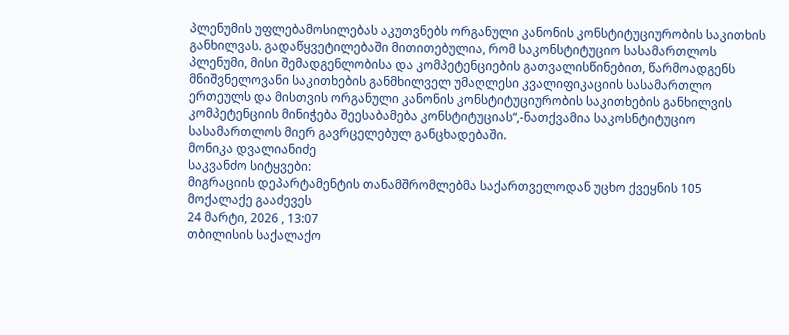პლენუმის უფლებამოსილებას აკუთვნებს ორგანული კანონის კონსტიტუციურობის საკითხის განხილვას. გადაწყვეტილებაში მითითებულია, რომ საკონსტიტუციო სასამართლოს პლენუმი, მისი შემადგენლობისა და კომპეტენციების გათვალისწინებით, წარმოადგენს მნიშვნელოვანი საკითხების განმხილველ უმაღლესი კვალიფიკაციის სასამართლო ერთეულს და მისთვის ორგანული კანონის კონსტიტუციურობის საკითხების განხილვის კომპეტენციის მინიჭება შეესაბამება კონსტიტუციას“,-ნათქვამია საკოსნტიტუციო სასამართლოს მიერ გავრცელებულ განცხადებაში.
მონიკა დვალიანიძე
საკვანძო სიტყვები:
მიგრაციის დეპარტამენტის თანამშრომლებმა საქართველოდან უცხო ქვეყნის 105 მოქალაქე გააძევეს
24 მარტი, 2026 , 13:07
თბილისის საქალაქო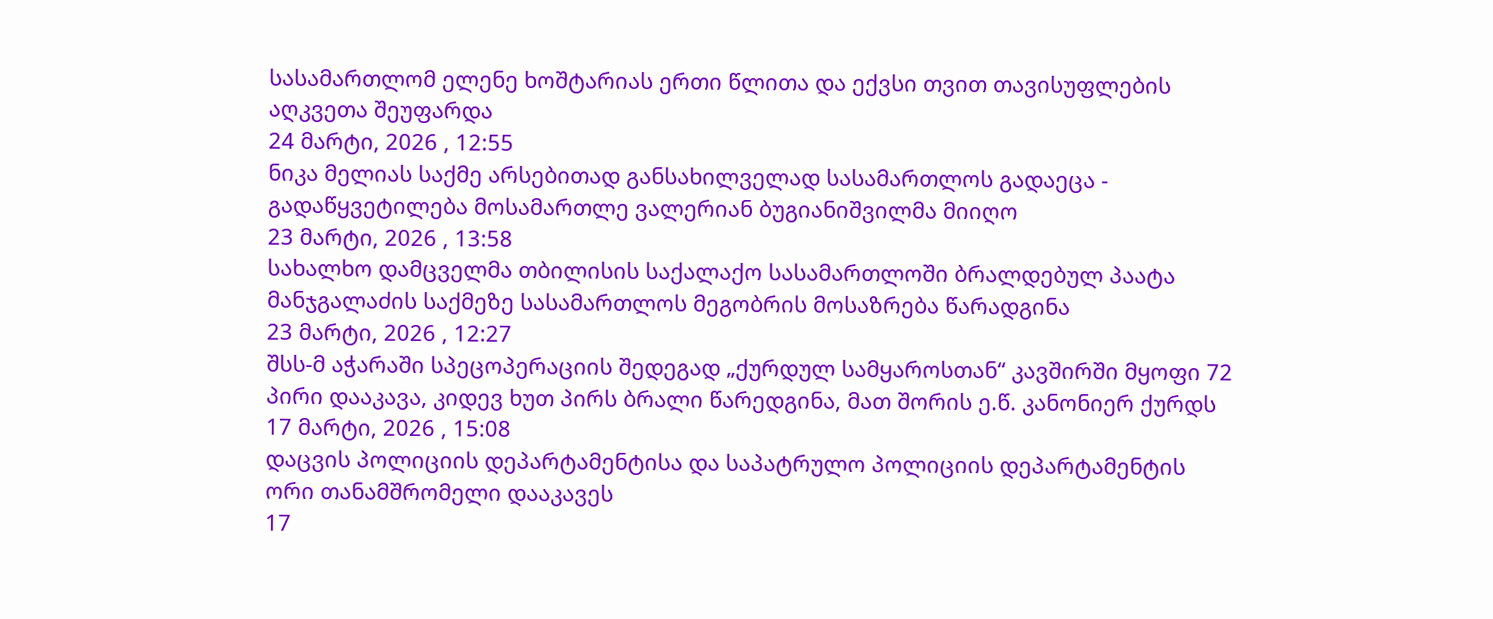სასამართლომ ელენე ხოშტარიას ერთი წლითა და ექვსი თვით თავისუფლების აღკვეთა შეუფარდა
24 მარტი, 2026 , 12:55
ნიკა მელიას საქმე არსებითად განსახილველად სასამართლოს გადაეცა - გადაწყვეტილება მოსამართლე ვალერიან ბუგიანიშვილმა მიიღო
23 მარტი, 2026 , 13:58
სახალხო დამცველმა თბილისის საქალაქო სასამართლოში ბრალდებულ პაატა მანჯგალაძის საქმეზე სასამართლოს მეგობრის მოსაზრება წარადგინა
23 მარტი, 2026 , 12:27
შსს-მ აჭარაში სპეცოპერაციის შედეგად „ქურდულ სამყაროსთან“ კავშირში მყოფი 72 პირი დააკავა, კიდევ ხუთ პირს ბრალი წარედგინა, მათ შორის ე.წ. კანონიერ ქურდს
17 მარტი, 2026 , 15:08
დაცვის პოლიციის დეპარტამენტისა და საპატრულო პოლიციის დეპარტამენტის ორი თანამშრომელი დააკავეს
17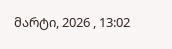მარტი, 2026 , 13:02